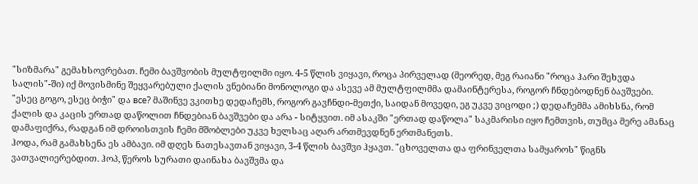"სიზმარა" გემახსოვრებათ. ჩემი ბავშვობის მულტფილმი იყო. 4-5 წლის ვიყავი, როცა პირველად (მეორედ, მეგ რაიანი "როცა ჰარი შეხვდა სალის"-ში) იქ მოვისმინე შეყვარებული ქალის ვნებიანი მონოლოგი და ასევე ამ მულტფილმმა დამაინტერესა, როგორ ჩნდებოდნენ ბავშვები. "ესეც გოგო, ესეც ბიჭი" და все? მაშინვე ვკითხე დედაჩემს, როგორ გავჩნდი-მეთქი, საიდან მოვედი, ეგ უკვე ვიცოდი ;) დედაჩემმა ამიხსნა, რომ ქალის და კაცის ერთად დაწოლით ჩნდებიან ბავშვები და არა - სიტყვით. იმ ასაკში "ერთად დაწოლა" საკმარისი იყო ჩემთვის, თუმცა მერე ამანაც დამაფიქრა, რადგან იმ დროისთვის ჩემი მშობლები უკვე ხელსაც აღარ ართმევდნენ ერთმანეთს.
ჰოდა, რამ გამახსენა ეს ამბავი. იმ დღეს ნათესავთან ვიყავი, 3-4 წლის ბავშვი ჰყავთ. "ცხოველთა და ფრინველთა სამყაროს" წიგნს ვათვალიერებდით. ჰოპ, წეროს სურათი დაინახა ბავშვმა და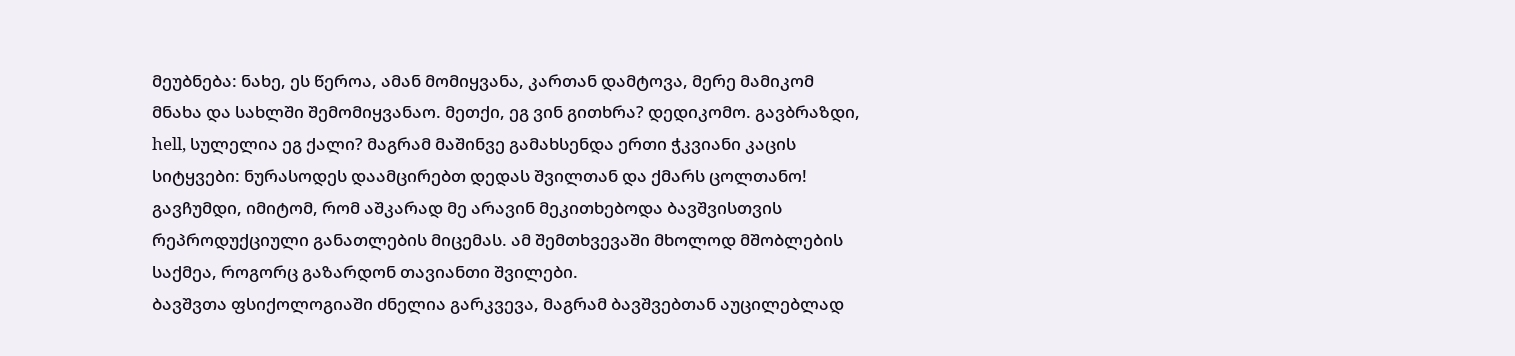მეუბნება: ნახე, ეს წეროა, ამან მომიყვანა, კართან დამტოვა, მერე მამიკომ მნახა და სახლში შემომიყვანაო. მეთქი, ეგ ვინ გითხრა? დედიკომო. გავბრაზდი, hell, სულელია ეგ ქალი? მაგრამ მაშინვე გამახსენდა ერთი ჭკვიანი კაცის სიტყვები: ნურასოდეს დაამცირებთ დედას შვილთან და ქმარს ცოლთანო! გავჩუმდი, იმიტომ, რომ აშკარად მე არავინ მეკითხებოდა ბავშვისთვის რეპროდუქციული განათლების მიცემას. ამ შემთხვევაში მხოლოდ მშობლების საქმეა, როგორც გაზარდონ თავიანთი შვილები.
ბავშვთა ფსიქოლოგიაში ძნელია გარკვევა, მაგრამ ბავშვებთან აუცილებლად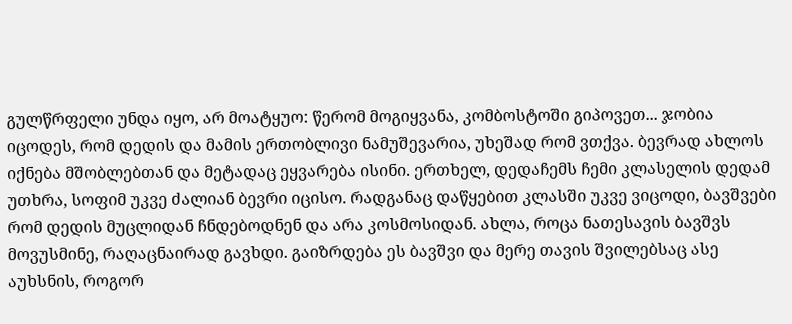გულწრფელი უნდა იყო, არ მოატყუო: წერომ მოგიყვანა, კომბოსტოში გიპოვეთ... ჯობია იცოდეს, რომ დედის და მამის ერთობლივი ნამუშევარია, უხეშად რომ ვთქვა. ბევრად ახლოს იქნება მშობლებთან და მეტადაც ეყვარება ისინი. ერთხელ, დედაჩემს ჩემი კლასელის დედამ უთხრა, სოფიმ უკვე ძალიან ბევრი იცისო. რადგანაც დაწყებით კლასში უკვე ვიცოდი, ბავშვები რომ დედის მუცლიდან ჩნდებოდნენ და არა კოსმოსიდან. ახლა, როცა ნათესავის ბავშვს მოვუსმინე, რაღაცნაირად გავხდი. გაიზრდება ეს ბავშვი და მერე თავის შვილებსაც ასე აუხსნის, როგორ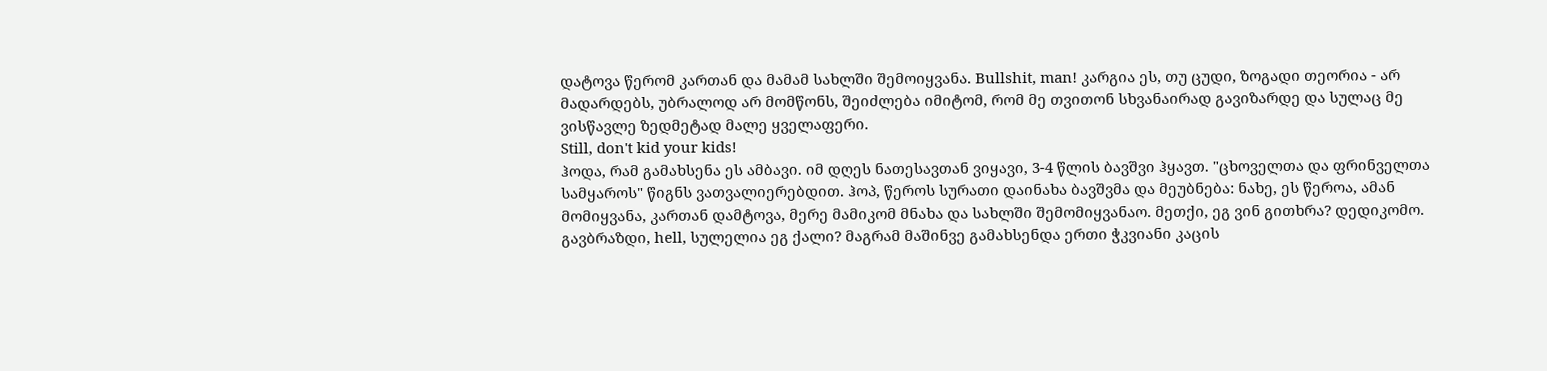დატოვა წერომ კართან და მამამ სახლში შემოიყვანა. Bullshit, man! კარგია ეს, თუ ცუდი, ზოგადი თეორია - არ მადარდებს, უბრალოდ არ მომწონს, შეიძლება იმიტომ, რომ მე თვითონ სხვანაირად გავიზარდე და სულაც მე ვისწავლე ზედმეტად მალე ყველაფერი.
Still, don't kid your kids!
ჰოდა, რამ გამახსენა ეს ამბავი. იმ დღეს ნათესავთან ვიყავი, 3-4 წლის ბავშვი ჰყავთ. "ცხოველთა და ფრინველთა სამყაროს" წიგნს ვათვალიერებდით. ჰოპ, წეროს სურათი დაინახა ბავშვმა და მეუბნება: ნახე, ეს წეროა, ამან მომიყვანა, კართან დამტოვა, მერე მამიკომ მნახა და სახლში შემომიყვანაო. მეთქი, ეგ ვინ გითხრა? დედიკომო. გავბრაზდი, hell, სულელია ეგ ქალი? მაგრამ მაშინვე გამახსენდა ერთი ჭკვიანი კაცის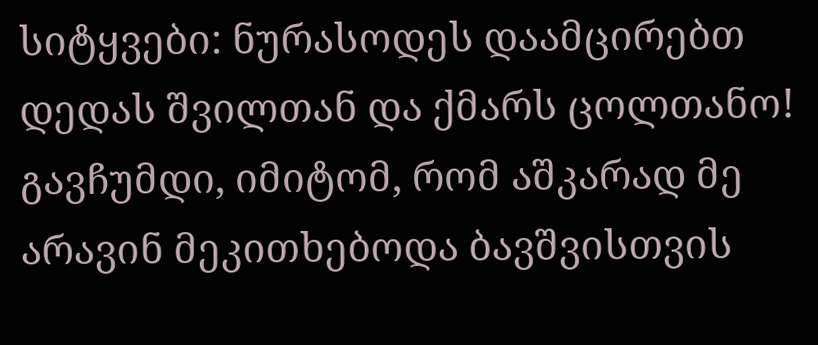სიტყვები: ნურასოდეს დაამცირებთ დედას შვილთან და ქმარს ცოლთანო! გავჩუმდი, იმიტომ, რომ აშკარად მე არავინ მეკითხებოდა ბავშვისთვის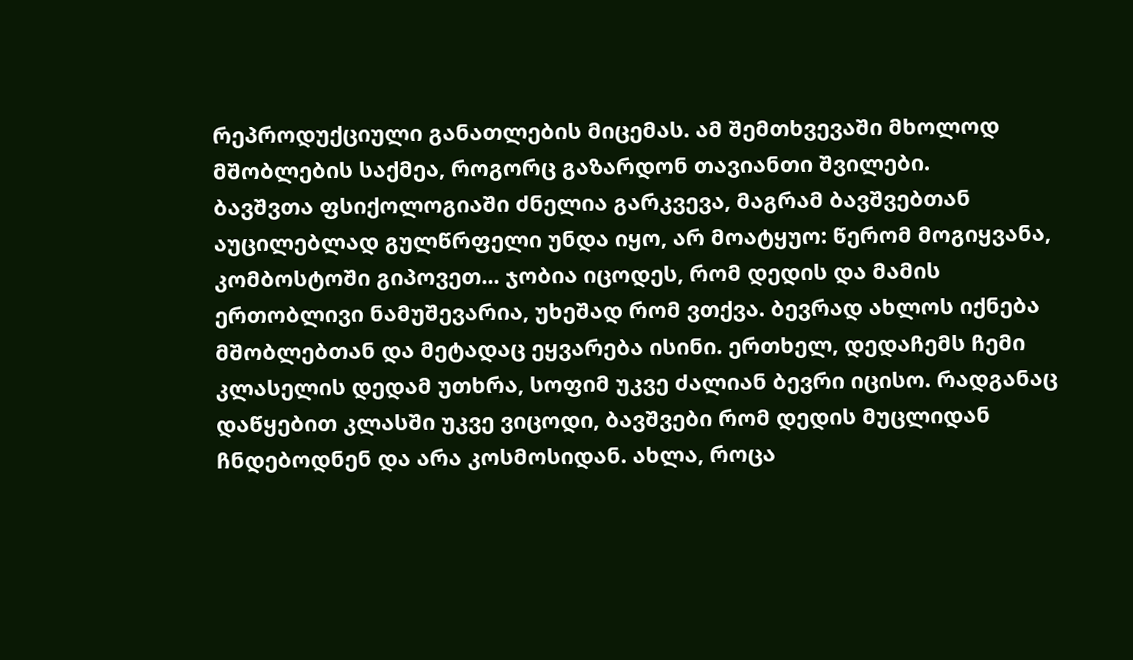რეპროდუქციული განათლების მიცემას. ამ შემთხვევაში მხოლოდ მშობლების საქმეა, როგორც გაზარდონ თავიანთი შვილები.
ბავშვთა ფსიქოლოგიაში ძნელია გარკვევა, მაგრამ ბავშვებთან აუცილებლად გულწრფელი უნდა იყო, არ მოატყუო: წერომ მოგიყვანა, კომბოსტოში გიპოვეთ... ჯობია იცოდეს, რომ დედის და მამის ერთობლივი ნამუშევარია, უხეშად რომ ვთქვა. ბევრად ახლოს იქნება მშობლებთან და მეტადაც ეყვარება ისინი. ერთხელ, დედაჩემს ჩემი კლასელის დედამ უთხრა, სოფიმ უკვე ძალიან ბევრი იცისო. რადგანაც დაწყებით კლასში უკვე ვიცოდი, ბავშვები რომ დედის მუცლიდან ჩნდებოდნენ და არა კოსმოსიდან. ახლა, როცა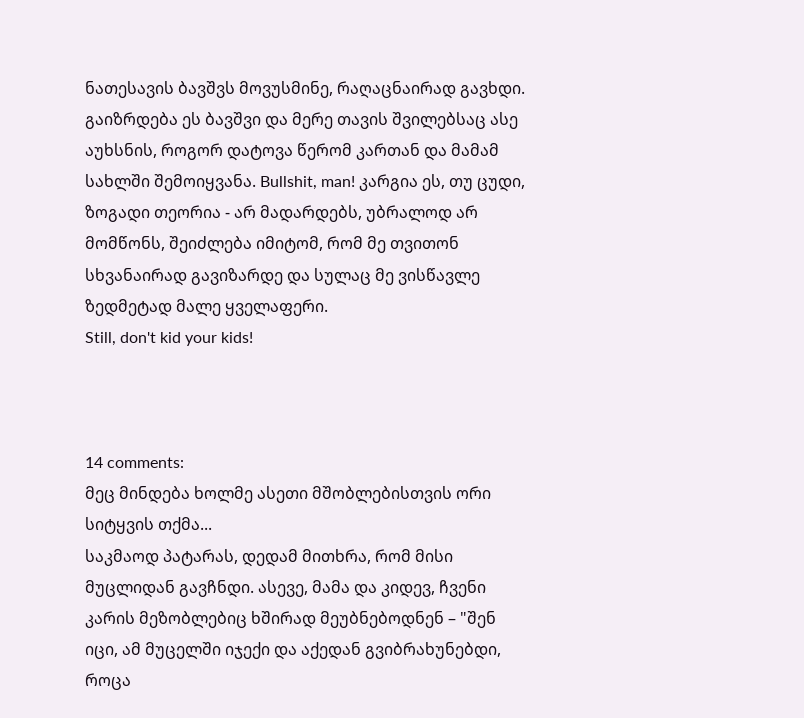ნათესავის ბავშვს მოვუსმინე, რაღაცნაირად გავხდი. გაიზრდება ეს ბავშვი და მერე თავის შვილებსაც ასე აუხსნის, როგორ დატოვა წერომ კართან და მამამ სახლში შემოიყვანა. Bullshit, man! კარგია ეს, თუ ცუდი, ზოგადი თეორია - არ მადარდებს, უბრალოდ არ მომწონს, შეიძლება იმიტომ, რომ მე თვითონ სხვანაირად გავიზარდე და სულაც მე ვისწავლე ზედმეტად მალე ყველაფერი.
Still, don't kid your kids!



14 comments:
მეც მინდება ხოლმე ასეთი მშობლებისთვის ორი სიტყვის თქმა...
საკმაოდ პატარას, დედამ მითხრა, რომ მისი მუცლიდან გავჩნდი. ასევე, მამა და კიდევ, ჩვენი კარის მეზობლებიც ხშირად მეუბნებოდნენ – "შენ იცი, ამ მუცელში იჯექი და აქედან გვიბრახუნებდი, როცა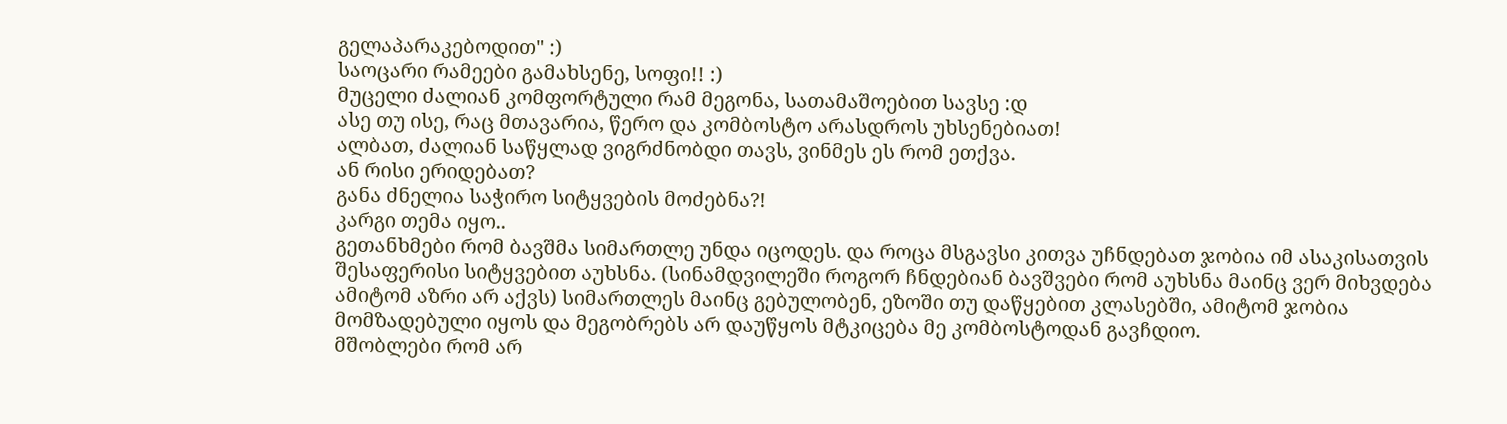გელაპარაკებოდით" :)
საოცარი რამეები გამახსენე, სოფი!! :)
მუცელი ძალიან კომფორტული რამ მეგონა, სათამაშოებით სავსე :დ
ასე თუ ისე, რაც მთავარია, წერო და კომბოსტო არასდროს უხსენებიათ!
ალბათ, ძალიან საწყლად ვიგრძნობდი თავს, ვინმეს ეს რომ ეთქვა.
ან რისი ერიდებათ?
განა ძნელია საჭირო სიტყვების მოძებნა?!
კარგი თემა იყო..
გეთანხმები რომ ბავშმა სიმართლე უნდა იცოდეს. და როცა მსგავსი კითვა უჩნდებათ ჯობია იმ ასაკისათვის შესაფერისი სიტყვებით აუხსნა. (სინამდვილეში როგორ ჩნდებიან ბავშვები რომ აუხსნა მაინც ვერ მიხვდება ამიტომ აზრი არ აქვს) სიმართლეს მაინც გებულობენ, ეზოში თუ დაწყებით კლასებში, ამიტომ ჯობია მომზადებული იყოს და მეგობრებს არ დაუწყოს მტკიცება მე კომბოსტოდან გავჩდიო.
მშობლები რომ არ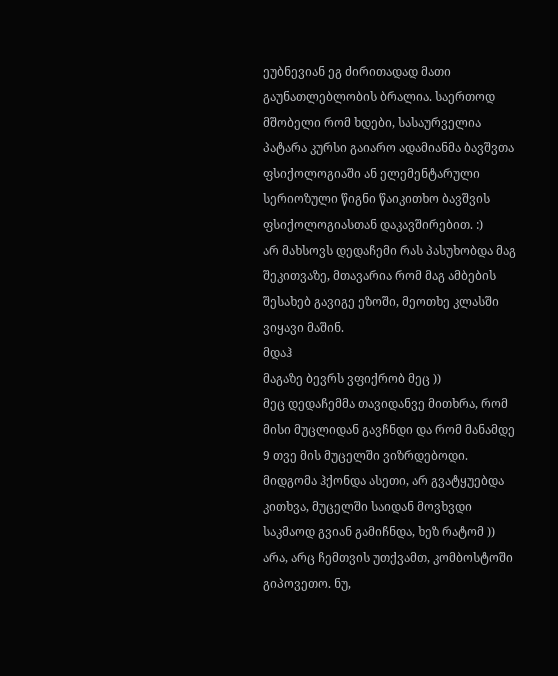ეუბნევიან ეგ ძირითადად მათი გაუნათლებლობის ბრალია. საერთოდ მშობელი რომ ხდები, სასაურველია პატარა კურსი გაიარო ადამიანმა ბავშვთა ფსიქოლოგიაში ან ელემენტარული სერიოზული წიგნი წაიკითხო ბავშვის ფსიქოლოგიასთან დაკავშირებით. :)
არ მახსოვს დედაჩემი რას პასუხობდა მაგ შეკითვაზე, მთავარია რომ მაგ ამბების შესახებ გავიგე ეზოში, მეოთხე კლასში ვიყავი მაშინ.
მდაჰ
მაგაზე ბევრს ვფიქრობ მეც ))
მეც დედაჩემმა თავიდანვე მითხრა, რომ მისი მუცლიდან გავჩნდი და რომ მანამდე 9 თვე მის მუცელში ვიზრდებოდი. მიდგომა ჰქონდა ასეთი, არ გვატყუებდა
კითხვა, მუცელში საიდან მოვხვდი საკმაოდ გვიან გამიჩნდა, ხეზ რატომ ))
არა, არც ჩემთვის უთქვამთ, კომბოსტოში გიპოვეთო. ნუ,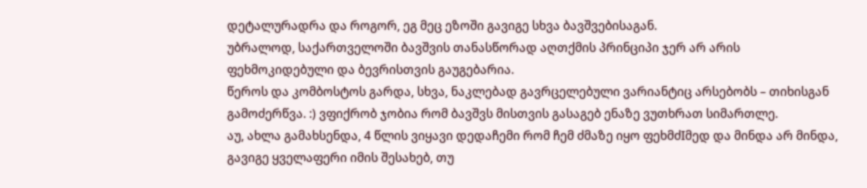დეტალურადრა და როგორ, ეგ მეც ეზოში გავიგე სხვა ბავშვებისაგან.
უბრალოდ, საქართველოში ბავშვის თანასწორად აღთქმის პრინციპი ჯერ არ არის ფეხმოკიდებული და ბევრისთვის გაუგებარია.
წეროს და კომბოსტოს გარდა, სხვა, ნაკლებად გავრცელებული ვარიანტიც არსებობს – თიხისგან გამოძერწვა. :) ვფიქრობ ჯობია რომ ბავშვს მისთვის გასაგებ ენაზე ვუთხრათ სიმართლე.
აუ, ახლა გამახსენდა, 4 წლის ვიყავი დედაჩემი რომ ჩემ ძმაზე იყო ფეხმძIმედ და მინდა არ მინდა, გავიგე ყველაფერი იმის შესახებ, თუ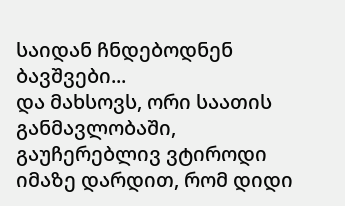საიდან ჩნდებოდნენ ბავშვები...
და მახსოვს, ორი საათის განმავლობაში, გაუჩერებლივ ვტიროდი იმაზე დარდით, რომ დიდი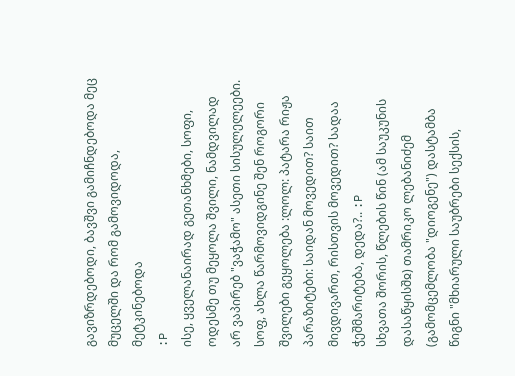გავიზრდებოდი, ბავშვი გამიჩნდებოდა მეც მუცელში და რომ გამოვიდოდა, მეტკინებოდა
:P
ისე, ყველანაირად გეთანხმები, სოფი,
ოდესმე თუ მეყოლა შვილი, ნამდვილად არ ვაპირებ "ვაჭამო" ასეთი სისულელეები.
სოფ, ახლა წარმოვიდგინე შენ როგორი შვილები გეყოლება :ლოლ: პატარა რიჟა პარაზიტები: საიდან მოვედით? საით მივდივართ, რისთვის მოვედით? სადაა ჭეშმარიტება, დედა?.. :P
სხვათა შორის, წლების წინ (ამ საუკუნის დასაწყისშჲ) თამრიკო ლებანიძემ (გამომცემლობა "დიოგენე") დასტამბა წიგნი "მხიარული საუბრები სექსის,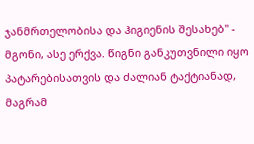ჯანმრთელობისა და ჰიგიენის შესახებ" - მგონი, ასე ერქვა. წიგნი განკუთვნილი იყო პატარებისათვის და ძალიან ტაქტიანად, მაგრამ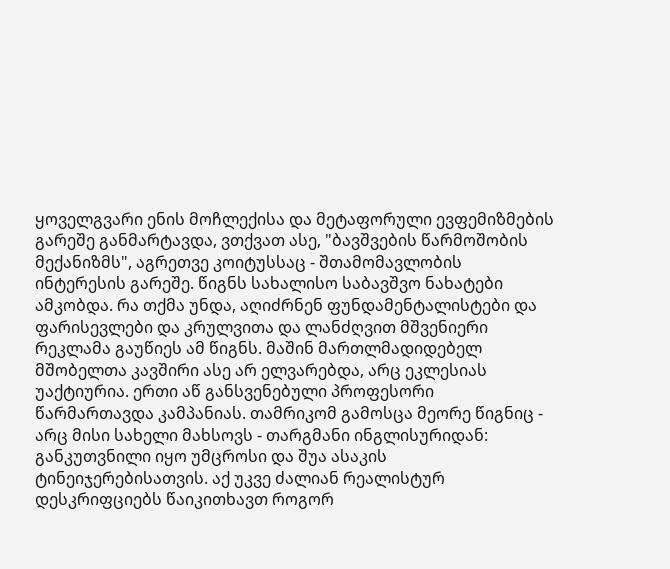ყოველგვარი ენის მოჩლექისა და მეტაფორული ევფემიზმების გარეშე განმარტავდა, ვთქვათ ასე, "ბავშვების წარმოშობის მექანიზმს", აგრეთვე კოიტუსსაც - შთამომავლობის ინტერესის გარეშე. წიგნს სახალისო საბავშვო ნახატები ამკობდა. რა თქმა უნდა, აღიძრნენ ფუნდამენტალისტები და ფარისევლები და კრულვითა და ლანძღვით მშვენიერი რეკლამა გაუწიეს ამ წიგნს. მაშინ მართლმადიდებელ მშობელთა კავშირი ასე არ ელვარებდა, არც ეკლესიას უაქტიურია. ერთი აწ განსვენებული პროფესორი წარმართავდა კამპანიას. თამრიკომ გამოსცა მეორე წიგნიც - არც მისი სახელი მახსოვს - თარგმანი ინგლისურიდან: განკუთვნილი იყო უმცროსი და შუა ასაკის ტინეიჯერებისათვის. აქ უკვე ძალიან რეალისტურ დესკრიფციებს წაიკითხავთ როგორ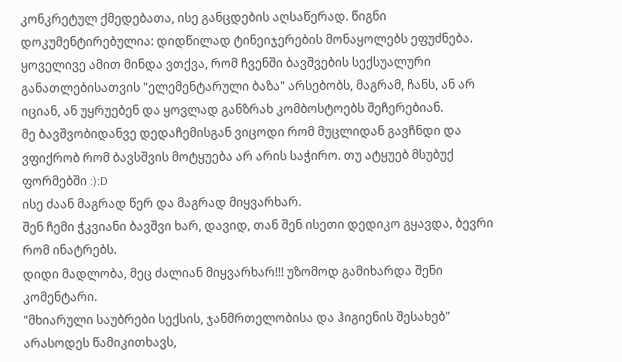კონკრეტულ ქმედებათა, ისე განცდების აღსაწერად. წიგნი დოკუმენტირებულია: დიდწილად ტინეიჯერების მონაყოლებს ეფუძნება. ყოველივე ამით მინდა ვთქვა, რომ ჩვენში ბავშვების სექსუალური განათლებისათვის "ელემენტარული ბაზა" არსებობს, მაგრამ, ჩანს, ან არ იციან, ან უყრუებენ და ყოვლად განზრახ კომბოსტოებს შეჩერებიან.
მე ბავშვობიდანვე დედაჩემისგან ვიცოდი რომ მუცლიდან გავჩნდი და ვფიქრობ რომ ბავსშვის მოტყუება არ არის საჭირო. თუ ატყუებ მსუბუქ ფორმებში :):D
ისე ძაან მაგრად წერ და მაგრად მიყვარხარ.
შენ ჩემი ჭკვიანი ბავშვი ხარ, დავიდ, თან შენ ისეთი დედიკო გყავდა, ბევრი რომ ინატრებს.
დიდი მადლობა, მეც ძალიან მიყვარხარ!!! უზომოდ გამიხარდა შენი კომენტარი.
"მხიარული საუბრები სექსის, ჯანმრთელობისა და ჰიგიენის შესახებ" არასოდეს წამიკითხავს,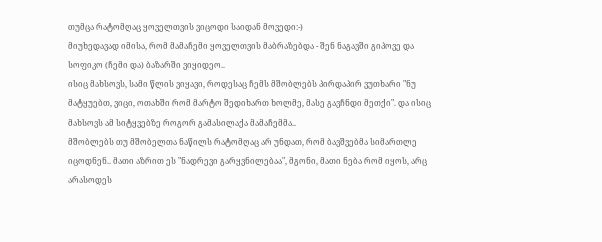თუმცა რატომღაც ყოველთვის ვიცოდი საიდან მოვედი:-)
მიუხედავად იმისა, რომ მამაჩემი ყოველთვის მაბრაზებდა - შენ ნაგავში გიპოვე და სოფიკო (ჩემი და) ბაზარში ვიყიდეო..
ისიც მახსოვს, სამი წლის ვიყავი, როდესაც ჩემს მშობლებს პირდაპირ ვუთხარი "ნუ მატყუებთ, ვიცი, ოთახში რომ მარტო შედიხართ ხოლმე, მასე გავჩნდი მეთქი". და ისიც მახსოვს ამ სიტყვებზე როგორ გამასილაქა მამაჩემმა..
მშობლებს თუ მშობელთა ნაწილს რატომღაც არ უნდათ, რომ ბავშვებმა სიმართლე იცოდნენ.. მათი აზრით ეს "ნადრევი გარყვნილებაა", მგონი, მათი ნება რომ იყოს, არც არასოდეს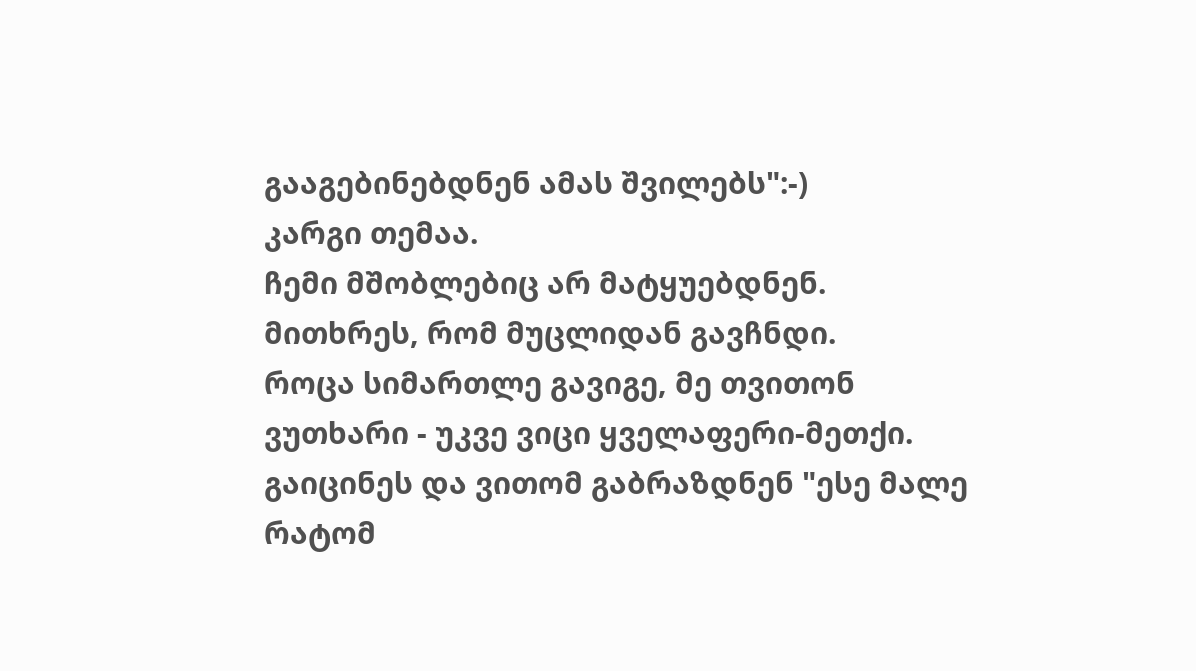გააგებინებდნენ ამას შვილებს":-)
კარგი თემაა.
ჩემი მშობლებიც არ მატყუებდნენ. მითხრეს, რომ მუცლიდან გავჩნდი.
როცა სიმართლე გავიგე, მე თვითონ ვუთხარი - უკვე ვიცი ყველაფერი-მეთქი. გაიცინეს და ვითომ გაბრაზდნენ "ესე მალე რატომ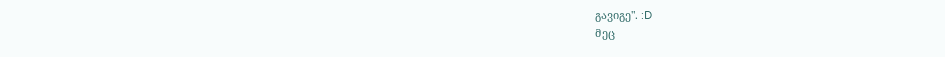გავიგე". :D
მეც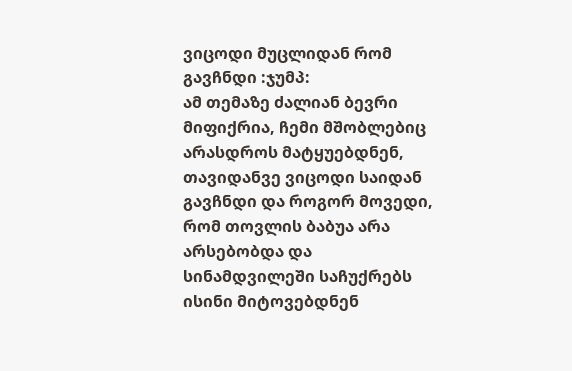ვიცოდი მუცლიდან რომ გავჩნდი :ჯუმპ:
ამ თემაზე ძალიან ბევრი მიფიქრია, ჩემი მშობლებიც არასდროს მატყუებდნენ, თავიდანვე ვიცოდი საიდან გავჩნდი და როგორ მოვედი, რომ თოვლის ბაბუა არა არსებობდა და სინამდვილეში საჩუქრებს ისინი მიტოვებდნენ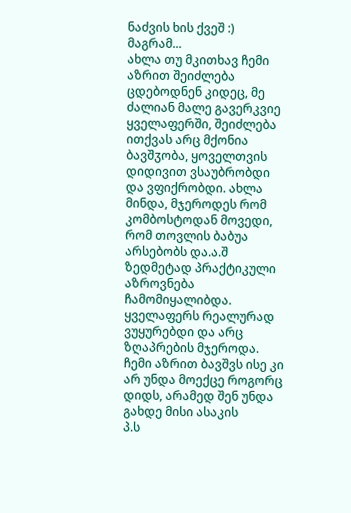ნაძვის ხის ქვეშ :)
მაგრამ...
ახლა თუ მკითხავ ჩემი აზრით შეიძლება ცდებოდნენ კიდეც, მე ძალიან მალე გავერკვიე ყველაფერში, შეიძლება ითქვას არც მქონია ბავშჳობა, ყოველთვის დიდივით ვსაუბრობდი და ვფიქრობდი. ახლა მინდა, მჯეროდეს რომ კომბოსტოდან მოვედი, რომ თოვლის ბაბუა არსებობს და.ა.შ
ზედმეტად პრაქტიკული აზროვნება ჩამომიყალიბდა. ყველაფერს რეალურად ვუყურებდი და არც ზღაპრების მჯეროდა.
ჩემი აზრით ბავშვს ისე კი არ უნდა მოექცე როგორც დიდს, არამედ შენ უნდა გახდე მისი ასაკის
პ.ს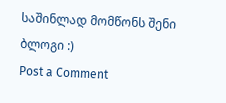საშინლად მომწონს შენი ბლოგი :)
Post a Comment